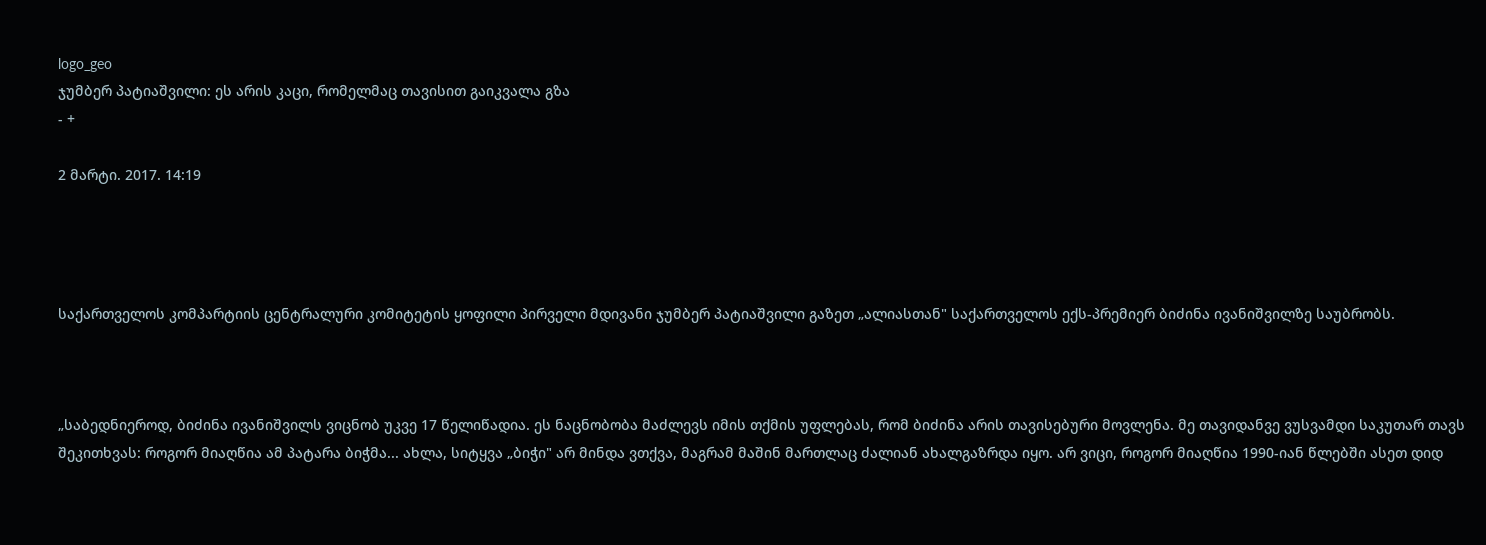logo_geo
ჯუმბერ პატიაშვილი: ეს არის კაცი, რომელმაც თავისით გაიკვალა გზა
- +

2 მარტი. 2017. 14:19




საქართველოს კომპარტიის ცენტრალური კომიტეტის ყოფილი პირველი მდივანი ჯუმბერ პატიაშვილი გაზეთ „ალიასთან" საქართველოს ექს-პრემიერ ბიძინა ივანიშვილზე საუბრობს.



„საბედნიეროდ, ბიძინა ივანიშვილს ვიცნობ უკვე 17 წელიწადია. ეს ნაცნობობა მაძლევს იმის თქმის უფლებას, რომ ბიძინა არის თავისებური მოვლენა. მე თავიდანვე ვუსვამდი საკუთარ თავს შეკითხვას: როგორ მიაღწია ამ პატარა ბიჭმა... ახლა, სიტყვა „ბიჭი" არ მინდა ვთქვა, მაგრამ მაშინ მართლაც ძალიან ახალგაზრდა იყო. არ ვიცი, როგორ მიაღწია 1990-იან წლებში ასეთ დიდ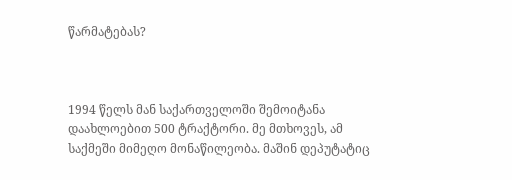წარმატებას?



1994 წელს მან საქართველოში შემოიტანა დაახლოებით 500 ტრაქტორი. მე მთხოვეს, ამ საქმეში მიმეღო მონაწილეობა. მაშინ დეპუტატიც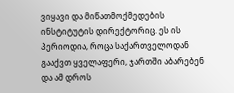ვიყავი და მიწათმოქმედების ინსტიტუტის დირექტორიც. ეს ის პერიოდია, როცა საქართველოდან გააქვთ ყველაფერი, ჯართში აბარებენ და ამ დროს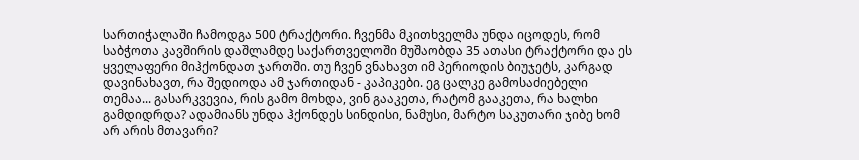სართიჭალაში ჩამოდგა 500 ტრაქტორი. ჩვენმა მკითხველმა უნდა იცოდეს, რომ საბჭოთა კავშირის დაშლამდე საქართველოში მუშაობდა 35 ათასი ტრაქტორი და ეს ყველაფერი მიჰქონდათ ჯართში. თუ ჩვენ ვნახავთ იმ პერიოდის ბიუჯეტს, კარგად დავინახავთ, რა შედიოდა ამ ჯართიდან - კაპიკები. ეგ ცალკე გამოსაძიებელი თემაა... გასარკვევია, რის გამო მოხდა, ვინ გააკეთა, რატომ გააკეთა, რა ხალხი გამდიდრდა? ადამიანს უნდა ჰქონდეს სინდისი, ნამუსი, მარტო საკუთარი ჯიბე ხომ არ არის მთავარი?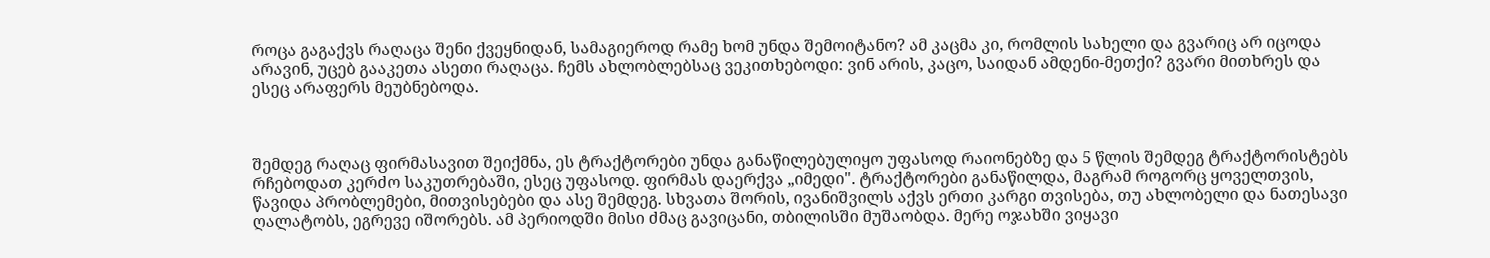როცა გაგაქვს რაღაცა შენი ქვეყნიდან, სამაგიეროდ რამე ხომ უნდა შემოიტანო? ამ კაცმა კი, რომლის სახელი და გვარიც არ იცოდა არავინ, უცებ გააკეთა ასეთი რაღაცა. ჩემს ახლობლებსაც ვეკითხებოდი: ვინ არის, კაცო, საიდან ამდენი-მეთქი? გვარი მითხრეს და ესეც არაფერს მეუბნებოდა.



შემდეგ რაღაც ფირმასავით შეიქმნა, ეს ტრაქტორები უნდა განაწილებულიყო უფასოდ რაიონებზე და 5 წლის შემდეგ ტრაქტორისტებს რჩებოდათ კერძო საკუთრებაში, ესეც უფასოდ. ფირმას დაერქვა „იმედი". ტრაქტორები განაწილდა, მაგრამ როგორც ყოველთვის, წავიდა პრობლემები, მითვისებები და ასე შემდეგ. სხვათა შორის, ივანიშვილს აქვს ერთი კარგი თვისება, თუ ახლობელი და ნათესავი ღალატობს, ეგრევე იშორებს. ამ პერიოდში მისი ძმაც გავიცანი, თბილისში მუშაობდა. მერე ოჯახში ვიყავი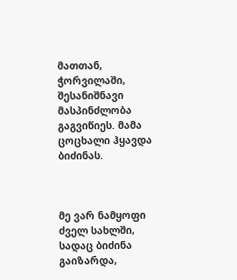მათთან, ჭორვილაში, შესანიშნავი მასპინძლობა გაგვიწიეს. მამა ცოცხალი ჰყავდა ბიძინას.



მე ვარ ნამყოფი ძველ სახლში, სადაც ბიძინა გაიზარდა,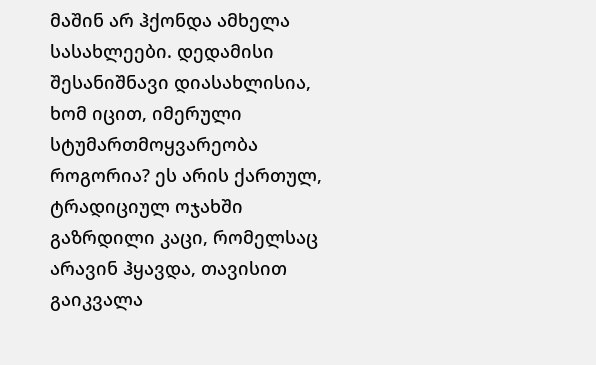მაშინ არ ჰქონდა ამხელა სასახლეები. დედამისი შესანიშნავი დიასახლისია, ხომ იცით, იმერული სტუმართმოყვარეობა როგორია? ეს არის ქართულ, ტრადიციულ ოჯახში გაზრდილი კაცი, რომელსაც არავინ ჰყავდა, თავისით გაიკვალა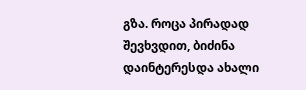გზა. როცა პირადად შევხვდით, ბიძინა დაინტერესდა ახალი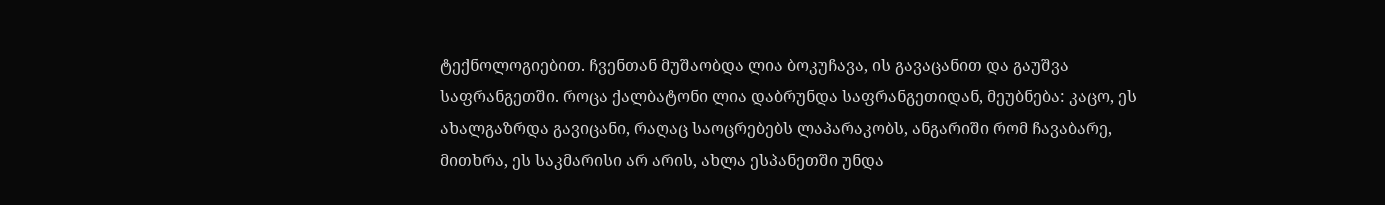ტექნოლოგიებით. ჩვენთან მუშაობდა ლია ბოკუჩავა, ის გავაცანით და გაუშვა საფრანგეთში. როცა ქალბატონი ლია დაბრუნდა საფრანგეთიდან, მეუბნება: კაცო, ეს ახალგაზრდა გავიცანი, რაღაც საოცრებებს ლაპარაკობს, ანგარიში რომ ჩავაბარე, მითხრა, ეს საკმარისი არ არის, ახლა ესპანეთში უნდა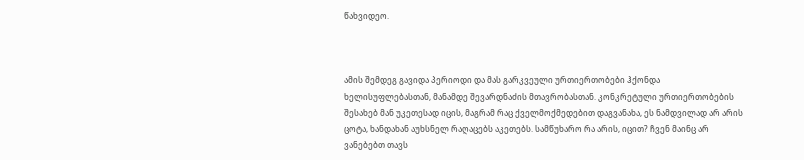წახვიდეო.



ამის შემდეგ გავიდა პერიოდი და მას გარკვეული ურთიერთობები ჰქონდა ხელისუფლებასთან, მანამდე შევარდნაძის მთავრობასთან. კონკრეტული ურთიერთობების შესახებ მან უკეთესად იცის, მაგრამ რაც ქველმოქმედებით დაგვანახა, ეს ნამდვილად არ არის ცოტა, ხანდახან აუხსნელ რაღაცებს აკეთებს. სამწუხარო რა არის, იცით? ჩვენ მაინც არ ვანებებთ თავს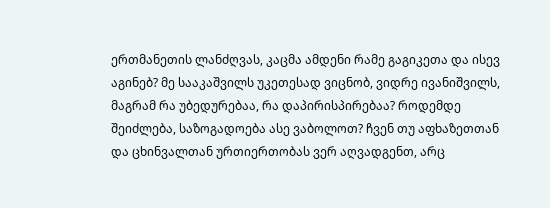ერთმანეთის ლანძღვას, კაცმა ამდენი რამე გაგიკეთა და ისევ აგინებ? მე სააკაშვილს უკეთესად ვიცნობ, ვიდრე ივანიშვილს, მაგრამ რა უბედურებაა, რა დაპირისპირებაა? როდემდე შეიძლება, საზოგადოება ასე ვაბოლოთ? ჩვენ თუ აფხაზეთთან და ცხინვალთან ურთიერთობას ვერ აღვადგენთ, არც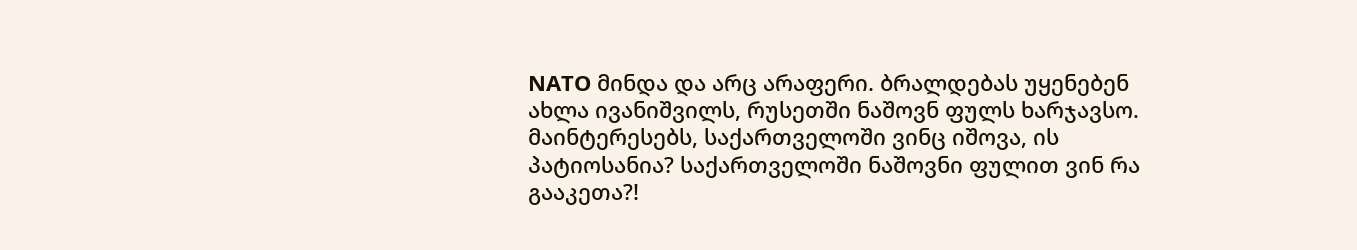NATO მინდა და არც არაფერი. ბრალდებას უყენებენ ახლა ივანიშვილს, რუსეთში ნაშოვნ ფულს ხარჯავსო. მაინტერესებს, საქართველოში ვინც იშოვა, ის პატიოსანია? საქართველოში ნაშოვნი ფულით ვინ რა გააკეთა?!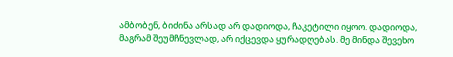ამბობენ, ბიძინა არსად არ დადიოდა, ჩაკეტილი იყოო. დადიოდა, მაგრამ შეუმჩნევლად, არ იქცევდა ყურადღებას. მე მინდა შევეხო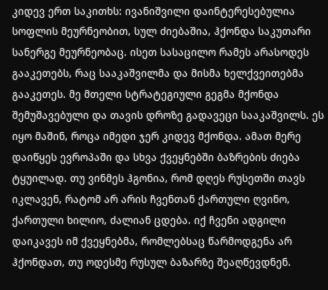კიდევ ერთ საკითხს: ივანიშვილი დაინტერესებულია სოფლის მეურნეობით, სულ ძიებაშია, ჰქონდა საკუთარი სანერგე მეურნეობაც. ისეთ სასაცილო რამეს არასოდეს გააკეთებს, რაც სააკაშვილმა და მისმა ხელქვეითებმა გააკეთეს. მე მთელი სტრატეგიული გეგმა მქონდა შემუშავებული და თავის დროზე გადავეცი სააკაშვილს. ეს იყო მაშინ, როცა იმედი ჯერ კიდევ მქონდა. ამათ მერე დაიწყეს ევროპაში და სხვა ქვეყნებში ბაზრების ძიება ტყუილად. თუ ვინმეს ჰგონია, რომ დღეს რუსეთში თავს იკლავენ, რატომ არ არის ჩვენთან ქართული ღვინო, ქართული ხილიო, ძალიან ცდება. იქ ჩვენი ადგილი დაიკავეს იმ ქვეყნებმა, რომლებსაც წარმოდგენა არ ჰქონდათ, თუ ოდესმე რუსულ ბაზარზე შეაღწევდნენ.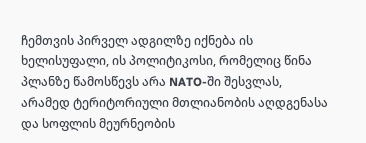ჩემთვის პირველ ადგილზე იქნება ის ხელისუფალი, ის პოლიტიკოსი, რომელიც წინა პლანზე წამოსწევს არა NATO-ში შესვლას, არამედ ტერიტორიული მთლიანობის აღდგენასა და სოფლის მეურნეობის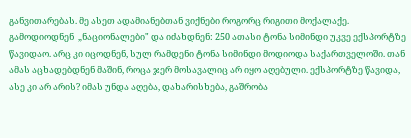განვითარებას. მე ასეთ ადამიანებთან ვიქნები როგორც რიგითი მოქალაქე. გამოდიოდნენ  „ნაციონალები" და იძახდნენ: 250 ათასი ტონა სიმინდი უკვე ექსპორტზე წავიდაო. არც კი იცოდნენ, სულ რამდენი ტონა სიმინდი მოდიოდა საქართველოში. თან ამას აცხადებდნენ მაშინ, როცა ჯერ მოსავალიც არ იყო აღებული. ექსპორტზე წავიდა, ასე კი არ არის? იმას უნდა აღება, დახარისხება, გაშრობა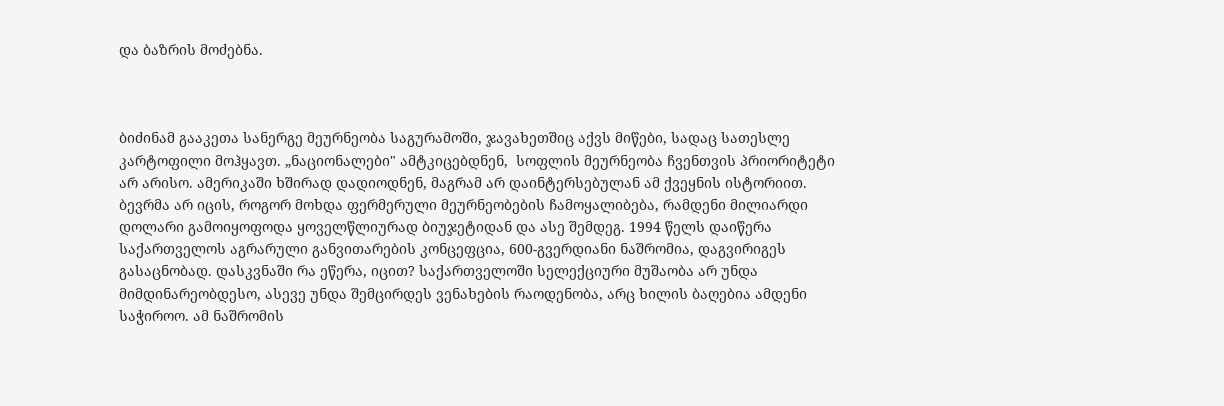და ბაზრის მოძებნა.



ბიძინამ გააკეთა სანერგე მეურნეობა საგურამოში, ჯავახეთშიც აქვს მიწები, სადაც სათესლე კარტოფილი მოჰყავთ. „ნაციონალები" ამტკიცებდნენ,  სოფლის მეურნეობა ჩვენთვის პრიორიტეტი არ არისო. ამერიკაში ხშირად დადიოდნენ, მაგრამ არ დაინტერსებულან ამ ქვეყნის ისტორიით. ბევრმა არ იცის, როგორ მოხდა ფერმერული მეურნეობების ჩამოყალიბება, რამდენი მილიარდი დოლარი გამოიყოფოდა ყოველწლიურად ბიუჯეტიდან და ასე შემდეგ. 1994 წელს დაიწერა საქართველოს აგრარული განვითარების კონცეფცია, 600-გვერდიანი ნაშრომია, დაგვირიგეს გასაცნობად. დასკვნაში რა ეწერა, იცით? საქართველოში სელექციური მუშაობა არ უნდა მიმდინარეობდესო, ასევე უნდა შემცირდეს ვენახების რაოდენობა, არც ხილის ბაღებია ამდენი საჭიროო. ამ ნაშრომის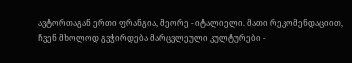ავტორთაგან ერთი ფრანგია, მეორე - იტალიელი. მათი რეკომენდაციით, ჩვენ მხოლოდ გვჭირდება მარცვლეული კულტურები -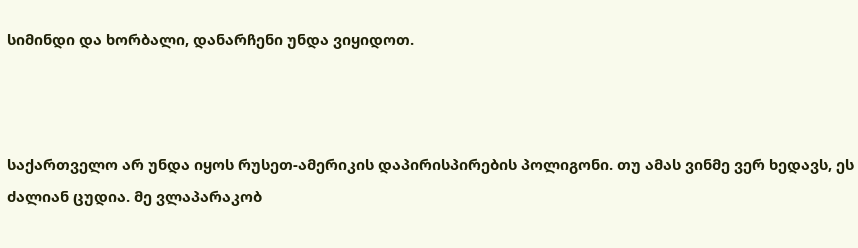სიმინდი და ხორბალი, დანარჩენი უნდა ვიყიდოთ.



საქართველო არ უნდა იყოს რუსეთ-ამერიკის დაპირისპირების პოლიგონი. თუ ამას ვინმე ვერ ხედავს, ეს ძალიან ცუდია. მე ვლაპარაკობ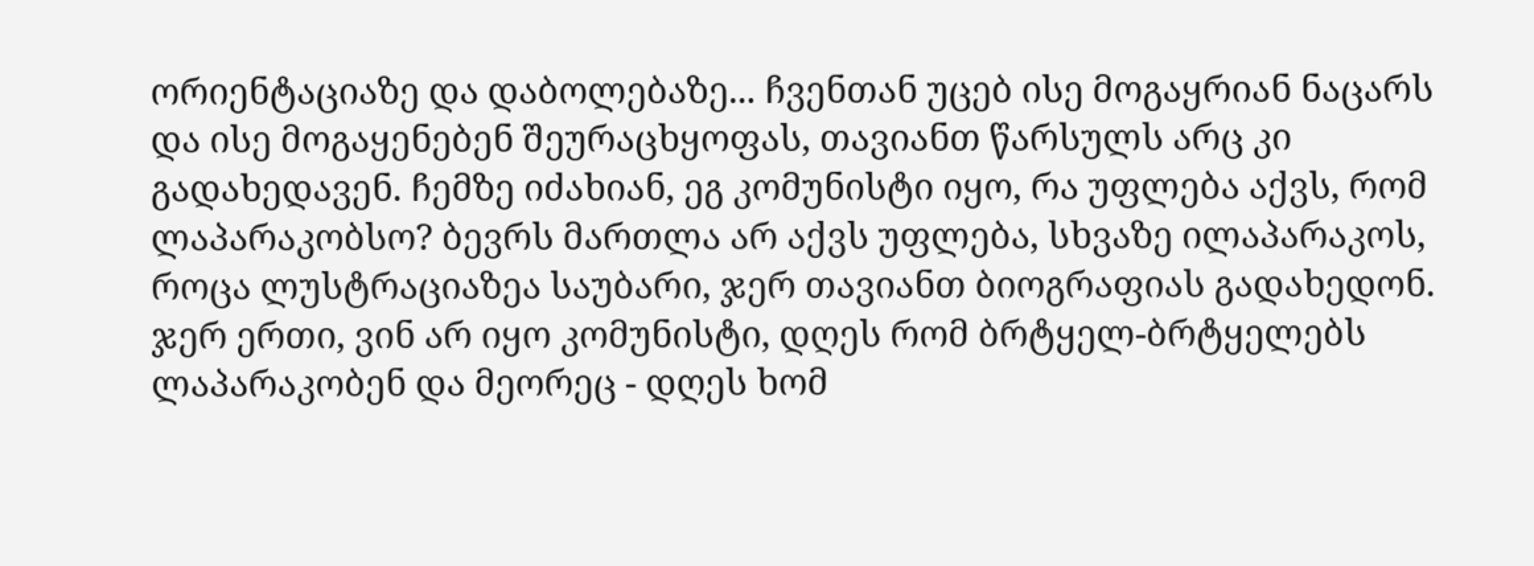ორიენტაციაზე და დაბოლებაზე... ჩვენთან უცებ ისე მოგაყრიან ნაცარს და ისე მოგაყენებენ შეურაცხყოფას, თავიანთ წარსულს არც კი გადახედავენ. ჩემზე იძახიან, ეგ კომუნისტი იყო, რა უფლება აქვს, რომ ლაპარაკობსო? ბევრს მართლა არ აქვს უფლება, სხვაზე ილაპარაკოს, როცა ლუსტრაციაზეა საუბარი, ჯერ თავიანთ ბიოგრაფიას გადახედონ. ჯერ ერთი, ვინ არ იყო კომუნისტი, დღეს რომ ბრტყელ-ბრტყელებს ლაპარაკობენ და მეორეც - დღეს ხომ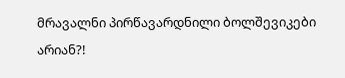მრავალნი პირწავარდნილი ბოლშევიკები არიან?!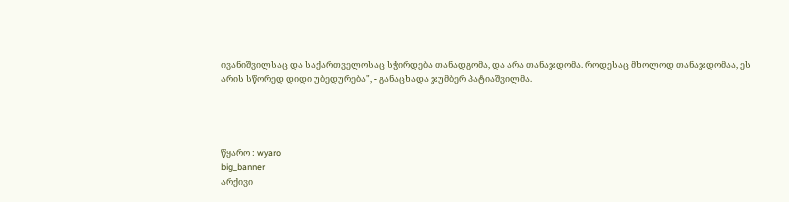ივანიშვილსაც და საქართველოსაც სჭირდება თანადგომა, და არა თანაჯდომა. როდესაც მხოლოდ თანაჯდომაა, ეს არის სწორედ დიდი უბედურება", - განაცხადა ჯუმბერ პატიაშვილმა.




წყარო : wyaro
big_banner
არქივი